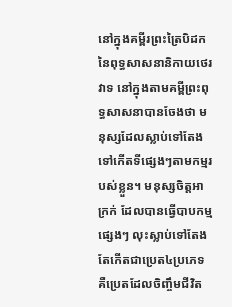នៅក្នុងគម្ពីរព្រះត្រៃបិដកនៃពុទ្ធសាសនានិកាយថេរវាទ នៅក្នុងតាមគម្ពីព្រះពុទ្ធសាសនាបានចែងថា មនុស្សដែលស្លាប់ទៅតែងទៅកើតទីផ្សេងៗតាមកម្មរបស់ខ្លួន។ មនុស្សចិត្ដអាក្រក់ ដែលបានធ្វើបាបកម្មផ្សេងៗ លុះស្លាប់ទៅតែងតែកើតជាប្រេត៤ប្រភេទ គឺប្រេតដែលចិញ្ចឹមជីវិត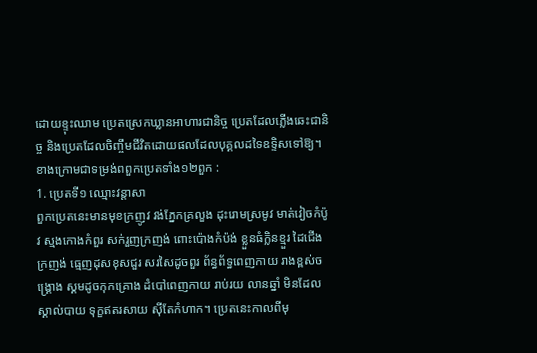ដោយខ្ទុះឈាម ប្រេតស្រេកឃ្លានអាហារជានិច្ច ប្រេតដែលភ្លើងឆេះជានិច្ច និងប្រេតដែលចិញ្ចឹមជីវិតដោយផលដែលបុគ្គលដទៃឧទ្ទិសទៅឱ្យ។ ខាងក្រោមជាទម្រង់ពពួកប្រេតទាំង១២ពួក :
1. ប្រេតទី១ ឈ្មោះវន្តាសា
ពួកប្រេតនេះមានមុខក្រញូវ វង់ភ្នែកគ្រលួង ដុះរោមស្រមូវ មាត់វៀចកំប៉ូវ ស្មងកោងកំពួរ សក់រួញក្រញង់ ពោះប៉ោងកំប៉ង់ ខ្លួនធំក្លិនខ្មួរ ដៃជើងក្រញង់ ធ្មេញដុសខុសជួរ សរសៃដូចពួរ ព័ន្ធព័ទ្ធពេញកាយ រាងខ្ពស់ចង្គ្រោង ស្គមដូចកុកគ្រោង ដំបៅពេញកាយ រាប់រយ លានឆ្នាំ មិនដែលស្គាល់បាយ ទុក្ខឥតរសាយ ស៊ីតែកំហាក។ ប្រេតនេះកាលពីមុ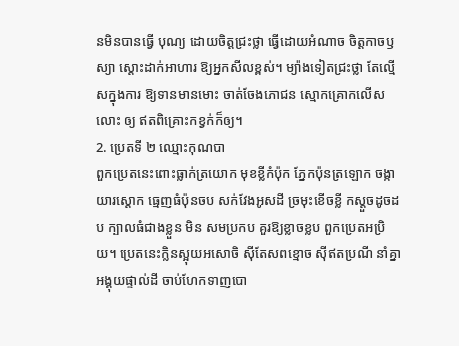នមិនបានធ្វើ បុណ្យ ដោយចិត្ដជ្រះថ្លា ធ្វើដោយអំណាច ចិត្ដកាចឫស្យា ស្ដោះដាក់អាហារ ឱ្យអ្នកសីលខ្ពស់។ ម្យ៉ាងទៀតជ្រះថ្លា តែល្មើសក្នុងការ ឱ្យទានមានមោះ ចាត់ចែងភោជន ស្មោកគ្រោកលើសលោះ ឲ្យ ឥតពិគ្រោះកខ្វក់ក៏ឲ្យ។
2. ប្រេតទី ២ ឈ្មោះកុណបា
ពួកប្រេតនេះពោះធ្លាក់ត្រយោក មុខខ្លីកំប៉ុក ភ្នែកប៉ុនត្រឡោក ចង្កា យារស្ដោក ធ្មេញធំប៉ុនចប សក់វែងអូសដី ច្រមុះខើចខ្លី កស្ដួចដូចដប ក្បាលធំជាងខ្លួន មិន សមប្រកប គួរឱ្យខ្លាចខ្លប ពួកប្រេតអប្រិយ។ ប្រេតនេះក្លិនស្អុយអសោចិ ស៊ីតែសពខ្មោច ស៊ីឥតប្រណី នាំគ្នាអង្គុយផ្ទាល់ដី ចាប់ហែកទាញបោ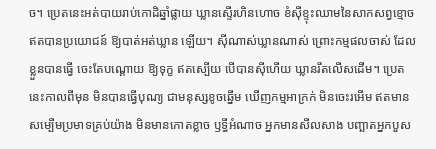ច។ ប្រេតនេះអត់បាយរាប់កោដិឆ្នាំផ្លាយ ឃ្លានស្ទើរហិនហោច ខំស៊ីខ្ទុះឈាមនៃសាកសព្វខ្មោច ឥតបានប្រយោជន៍ ឱ្យបាត់អត់ឃ្លាន ឡើយ។ ស៊ីណាស់ឃ្លានណាស់ ព្រោះកម្មផលចាស់ ដែលខ្លួនបានធ្វើ ចេះតែបណ្ដោយ ឱ្យទុក្ខ ឥតស្បើយ បើបានស៊ីហើយ ឃ្លានរឹតលើសដើម។ ប្រេតនេះកាលពីមុន មិនបានធ្វើបុណ្យ ជាមនុស្សខូចឆ្នើម ឃើញកម្មអាក្រក់ មិនចេះរអើម ឥតមានសម្បើមប្រមាទគ្រប់យ៉ាង មិនមានកោតខ្លាច ឫទ្ធីអំណាច អ្នកមានសីលសាង បញ្ឆាតអ្នកបួស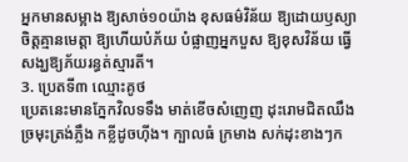អ្នកមានសម្អាង ឱ្យសាច់១០យ៉ាង ខុសធម៌វិន័យ ឱ្យដោយឫស្យា ចិត្ដគ្មានមេត្ដា ឱ្យហើយបំភ័យ បំផ្លាញអ្នកបួស ឱ្យខុសវិន័យ ធ្វើសង្ឃឱ្យភ័យរន្ធត់ស្មារតី។
3. ប្រេតទី៣ ឈ្មោះគូថ
ប្រេតនេះមានភ្នែកវិលទទឹង មាត់ខើចសំញេញ ដុះរោមជិតឈឹង ច្រមុះត្រង់ភ្លឹង កខ្លីដូចហ៊ីង។ ក្បាលធំ ក្រមាង សក់ដុះខាងៗក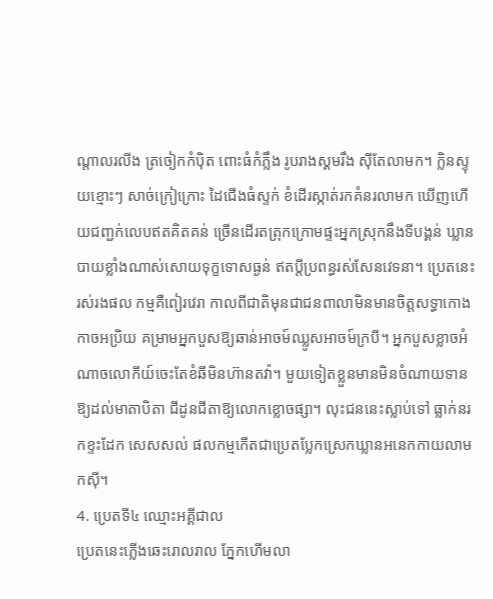ណ្ដាលរលីង ត្រចៀកកំប៉ិត ពោះធំកំភឹ្លង រូបរាងស្គមរឹង ស៊ីតែលាមក។ ក្លិនស្ទុយខ្មោះៗ សាច់ក្រៀក្រោះ ដៃជើងធំស្ទក់ ខំដើរស្កាត់រកគំនរលាមក ឃើញហើយជញ្ជក់លេបឥតគិតគន់ ច្រើនដើរតត្រុកក្រោមផ្ទះអ្នកស្រុកនឹងទីបង្គន់ ឃ្លានបាយខ្លាំងណាស់សោយទុក្ខទោសធ្ងន់ ឥតប្ដីប្រពន្ធរស់សែនវេទនា។ ប្រេតនេះរស់រងផល កម្មគឺពៀរវេរា កាលពីជាតិមុនជាជនពាលាមិនមានចិត្ដសទ្ធាកោងកាចអប្រិយ គម្រាមអ្នកបួសឱ្យឆាន់អាចម៍ឈ្លូសអាចម៍ក្របី។ អ្នកបួសខ្លាចអំណាចលោកីយ៍ចេះតែខំឆីមិនហ៊ានតវ៉ា។ មួយទៀតខ្លួនមានមិនចំណាយទានឱ្យដល់មាតាបិតា ជីដូនជីតាឱ្យលោកខ្លោចផ្សា។ លុះជននេះស្លាប់ទៅ ធ្លាក់នរកខ្ទះដែក សេសសល់ ផលកម្មកើតជាប្រេតប្លែកស្រេកឃ្លានអនេកកាយលាមកស៊ី។
4. ប្រេតទី៤ ឈ្មោះអគ្គីជាល
ប្រេតនេះភ្លើងឆេះរោលរាល ភ្នែកហើមលា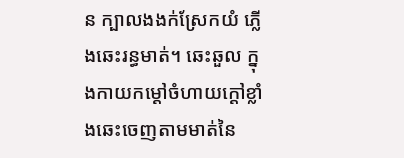ន ក្បាលងងក់ស្រែកយំ ភ្លើងឆេះរន្ធមាត់។ ឆេះឆួល ក្នុងកាយកម្ដៅចំហាយក្ដៅខ្លាំងឆេះចេញតាមមាត់នៃ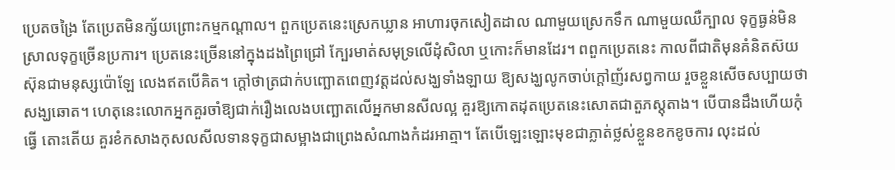ប្រេតចង្រៃ តែប្រេតមិនក្ស័យព្រោះកម្មកណ្ដាល។ ពួកប្រេតនេះស្រេកឃ្លាន អាហារចុកសៀតដាល ណាមួយស្រេកទឹក ណាមួយឈឺក្បាល ទុក្ខធ្ងន់មិនស្រាលទុក្ខច្រើនប្រការ។ ប្រេតនេះច្រើននៅក្នុងដងព្រៃជ្រៅ ក្បែរមាត់សមុទ្រលើដុំសិលា ឬកោះក៏មានដែរ។ ពពួកប្រេតនេះ កាលពីជាតិមុនគំនិតស៊យស៊ុនជាមនុស្សប៉ោឡែ លេងឥតបើគិត។ ក្ដៅថាត្រជាក់បញ្ឆោតពេញវត្ដដល់សង្ឃទាំងឡាយ ឱ្យសង្ឃលូកចាប់ក្ដៅញ័រសព្វកាយ រួចខ្លួនសើចសប្បាយថាសង្ឃឆោត។ ហេតុនេះលោកអ្នកគួរចាំឱ្យជាក់រឿងលេងបញ្ឆោតលើអ្នកមានសីលល្អ គួរឱ្យកោតដុតប្រេតនេះសោតជាតួភស្ដុតាង។ បើបានដឹងហើយកុំធ្វើ តោះតើយ គួរខំកសាងកុសលសីលទានទុក្ខជាសម្អាងជាព្រេងសំណាងកំដរអាត្មា។ តែបើឡេះឡោះមុខជាភ្លាត់ថ្លស់ខ្លួនខកខូចការ លុះដល់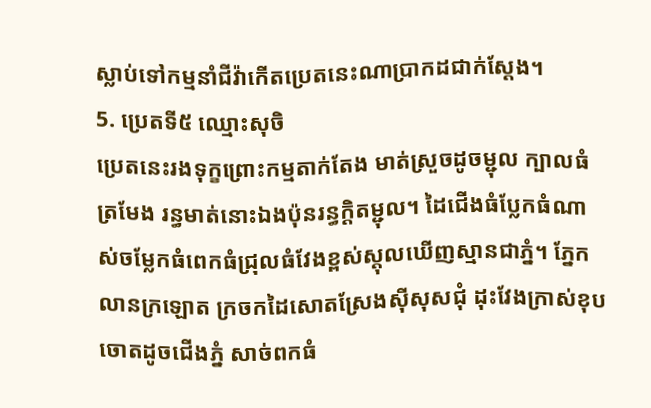ស្លាប់ទៅកម្មនាំជីវ៉ាកើតប្រេតនេះណាប្រាកដជាក់ស្ដែង។
5. ប្រេតទី៥ ឈ្មោះសុចិ
ប្រេតនេះរងទុក្ខព្រោះកម្មតាក់តែង មាត់ស្រួចដូចម្ជុល ក្បាលធំត្រមែង រន្ធមាត់នោះឯងប៉ុនរន្ធក្ដិតម្ជុល។ ដៃជើងធំប្លែកធំណាស់ចម្លែកធំពេកធំជ្រុលធំវែងខ្ពស់ស្ដុលឃើញស្មានជាភ្នំ។ ភ្នែកលានក្រឡោត ក្រចកដៃសោតស្រែងស៊ីសុសជុំ ដុះវែងក្រាស់ខុបចោតដូចជើងភ្នំ សាច់ពកធំ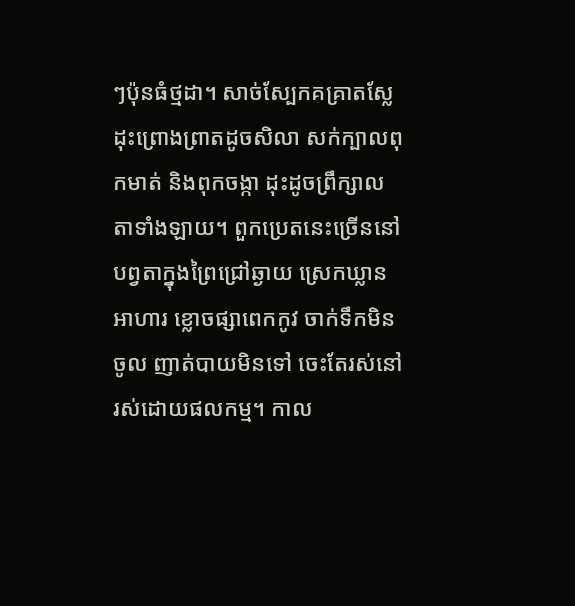ៗប៉ុនធំថ្មដា។ សាច់ស្បែកគគ្រាតស្លែដុះព្រោងព្រាតដូចសិលា សក់ក្បាលពុកមាត់ និងពុកចង្កា ដុះដូចព្រឹក្សាលតាទាំងឡាយ។ ពួកប្រេតនេះច្រើននៅបព្វតាក្នុងព្រៃជ្រៅឆ្ងាយ ស្រេកឃ្លានអាហារ ខ្លោចផ្សាពេកកូវ ចាក់ទឹកមិនចូល ញាត់បាយមិនទៅ ចេះតែរស់នៅរស់ដោយផលកម្ម។ កាល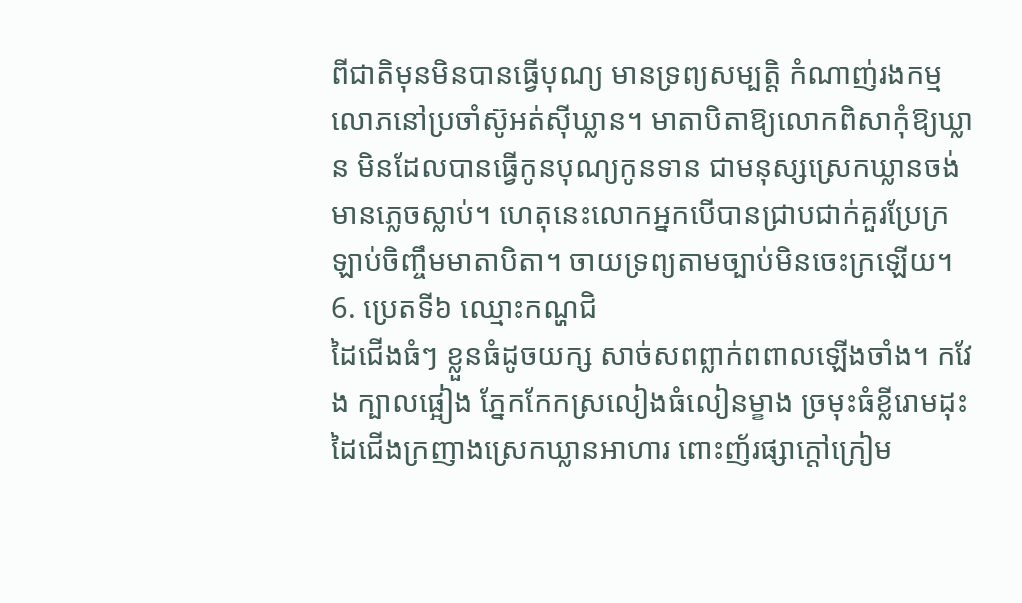ពីជាតិមុនមិនបានធ្វើបុណ្យ មានទ្រព្យសម្បត្ដិ កំណាញ់រងកម្មលោភនៅប្រចាំស៊ូអត់ស៊ីឃ្លាន។ មាតាបិតាឱ្យលោកពិសាកុំឱ្យឃ្លាន មិនដែលបានធ្វើកូនបុណ្យកូនទាន ជាមនុស្សស្រេកឃ្លានចង់មានភ្លេចស្លាប់។ ហេតុនេះលោកអ្នកបើបានជ្រាបជាក់គួរប្រែក្រឡាប់ចិញ្ចឹមមាតាបិតា។ ចាយទ្រព្យតាមច្បាប់មិនចេះក្រឡើយ។
6. ប្រេតទី៦ ឈ្មោះកណ្ហជិ
ដៃជើងធំៗ ខ្លួនធំដូចយក្ស សាច់សពព្លាក់ពពាលឡើងចាំង។ កវែង ក្បាលផ្អៀង ភ្នែកកែកស្រលៀងធំលៀនម្ខាង ច្រមុះធំខ្លីរោមដុះដៃជើងក្រញាងស្រេកឃ្លានអាហារ ពោះញ័រផ្សាក្ដៅក្រៀម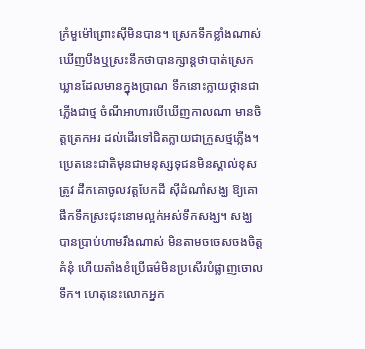ក្រំមួម៉ៅព្រោះស៊ីមិនបាន។ ស្រេកទឹកខ្លាំងណាស់ ឃើញបឹងឬស្រះនឹកថាបានក្សាន្ដថាបាត់ស្រេកឃ្លានដែលមានក្នុងប្រាណ ទឹកនោះក្លាយថ្កានជាភ្លើងជាថ្ម ចំណីអាហារបើឃើញកាលណា មានចិត្ដត្រេកអរ ដល់ដើរទៅជិតក្លាយជាក្រួសថ្មភ្លើង។ ប្រេតនេះជាតិមុនជាមនុស្សទុជនមិនស្គាល់ខុសត្រូវ ដឹកគោចូលវត្ដបែកដី ស៊ីដំណាំសង្ឃ ឱ្យគោផឹកទឹកស្រះជុះនោមល្អក់អស់ទឹកសង្ឃ។ សង្ឃបានប្រាប់ហាមរឹងណាស់ មិនតាមចចេសចងចិត្ដគំនុំ ហើយតាំងខំប្រើធម៌មិនប្រសើរបំផ្លាញចោលទឹក។ ហេតុនេះលោកអ្នក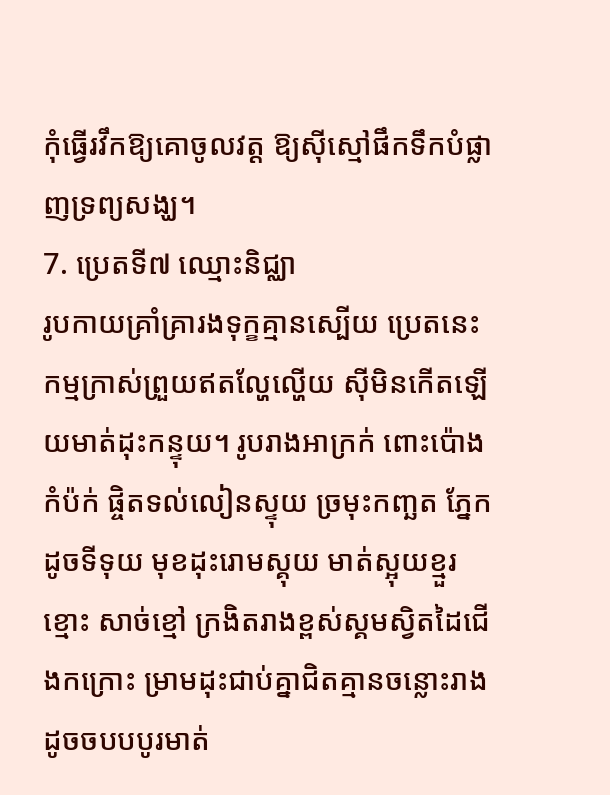កុំធ្វើរវឹកឱ្យគោចូលវត្ដ ឱ្យស៊ីស្មៅផឹកទឹកបំផ្លាញទ្រព្យសង្ឃ។
7. ប្រេតទី៧ ឈ្មោះនិជ្ឈា
រូបកាយគ្រាំគ្រារងទុក្ខគ្មានស្បើយ ប្រេតនេះកម្មក្រាស់ព្រួយឥតល្ហែល្ហើយ ស៊ីមិនកើតឡើយមាត់ដុះកន្ទុយ។ រូបរាងអាក្រក់ ពោះប៉ោងកំប៉ក់ ផ្ចិតទល់លៀនស្ទុយ ច្រមុះកញ្ឆត ភ្នែកដូចទីទុយ មុខដុះរោមស្គុយ មាត់ស្អុយខ្មួរខ្មោះ សាច់ខ្មៅ ក្រងិតរាងខ្ពស់ស្គមស្វិតដៃជើងកក្រោះ ម្រាមដុះជាប់គ្នាជិតគ្មានចន្លោះរាងដូចចបបបូរមាត់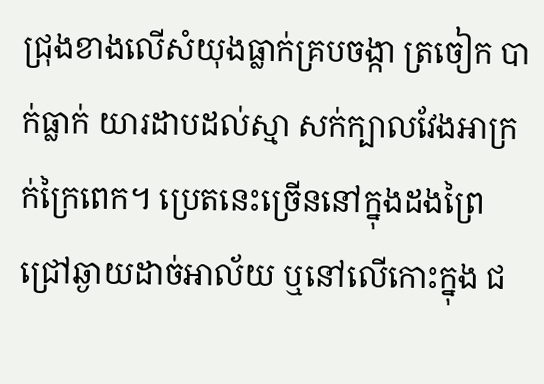ជ្រុងខាងលើសំយុងធ្លាក់គ្របចង្កា ត្រចៀក បាក់ធ្លាក់ យារដាបដល់ស្មា សក់ក្បាលវែងអាក្រក់ក្រៃពេក។ ប្រេតនេះច្រើននៅក្នុងដងព្រៃជ្រៅឆ្ងាយដាច់អាល័យ ឬនៅលើកោះក្នុង ជ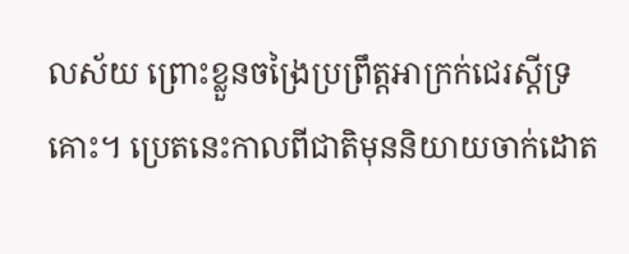លស័យ ព្រោះខ្លួនចង្រៃប្រព្រឹត្ដអាក្រក់ជេរស្ដីទ្រគោះ។ ប្រេតនេះកាលពីជាតិមុននិយាយចាក់ដោត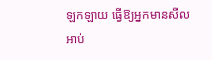ឡកឡាយ ធ្វើឱ្យអ្នកមានសីល អាប់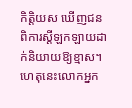កិត្ដិយស ឃើញជនពិការស្ដីឡកឡាយដាក់និយាយឱ្យខ្មាស។ ហេតុនេះលោកអ្នក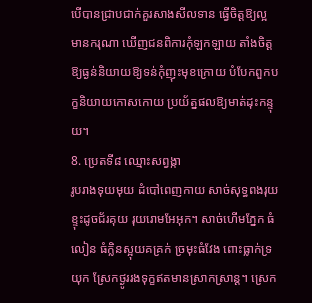បើបានជ្រាបជាក់គួរសាងសីលទាន ធ្វើចិត្ដឱ្យល្អ មានករុណា ឃើញជនពិការកុំឡកឡាយ តាំងចិត្ដឱ្យធ្ងន់និយាយឱ្យទន់កុំញុះមុខក្រោយ បំបែកពួកបក្ខនិយាយកោសកោយ ប្រយ័ត្នផលឱ្យមាត់ដុះកន្ទុយ។
8. ប្រេតទី៨ ឈ្មោះសព្វង្កា
រូបរាងទុយមុយ ដំបៅពេញកាយ សាច់សុទ្ធពងរុយ ខ្ទុះដូចជ័រគុយ រុយរោមអែអុក។ សាច់ហើមភ្នែក ធំលៀន ធំក្លិនស្អុយគគ្រក់ ច្រមុះធំវែង ពោះធ្លាក់ទ្រយុក ស្រែកថ្ងូររងទុក្ខឥតមានស្រាកស្រាន្ដ។ ស្រេក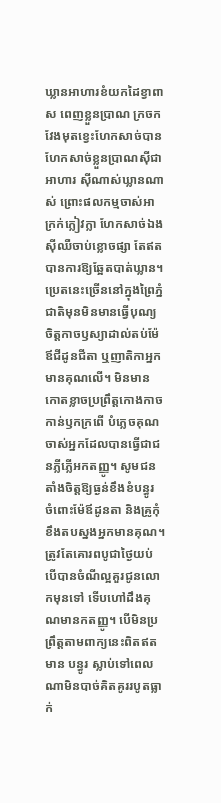ឃ្លានអាហារខំយកដៃខ្វាពាស ពេញខ្លួនប្រាណ ក្រចកវែងមុតខ្វេះហែកសាច់បានហែកសាច់ខ្លួនប្រាណស៊ីជាអាហារ ស៊ីណាស់ឃ្លានណាស់ ព្រោះផលកម្មចាស់អាក្រក់ក្លៀវក្លា ហែកសាច់ឯងស៊ីឈឺចាប់ខ្លោចផ្សា តែឥតបានការឱ្យឆ្អែតបាត់ឃ្លាន។ ប្រេតនេះច្រើននៅក្នុងព្រៃភ្នំ ជាតិមុនមិនមានធ្វើបុណ្យ ចិត្ដកាចឫស្យាដាល់តប់ម៉ែឪជីដូនជីតា ឬញាតិកាអ្នកមានគុណលើ។ មិនមានកោតខ្លាចប្រព្រឹត្ដកោងកាចកាន់ឫកក្រពើ បំភ្លេចគុណចាស់អ្នកដែលបានធ្វើជាជនភ្លីភ្លើអកតញ្ញូ។ សូមជនតាំងចិត្ដឱ្យធ្ងន់ខឹងខំបន្ធូរ ចំពោះម៉ែឪដូនតា និងគ្រូកុំខឹងតបស្នងអ្នកមានគុណ។ ត្រូវតែគោរពបូជាថ្ងៃយប់ បើបានចំណីល្អគួរជូនលោកមុនទៅ ទើបហៅដឹងគុណមានកតញ្ញូ។ បើមិនប្រព្រឹត្ដតាមពាក្យនេះពិតឥតមាន បន្ធូរ ស្លាប់ទៅពេលណាមិនបាច់គិតគូររបូតធ្លាក់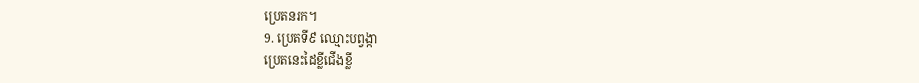ប្រេតនរក។
9. ប្រេតទី៩ ឈ្មោះបព្វង្កា
ប្រេតនេះដៃខ្លីជើងខ្លី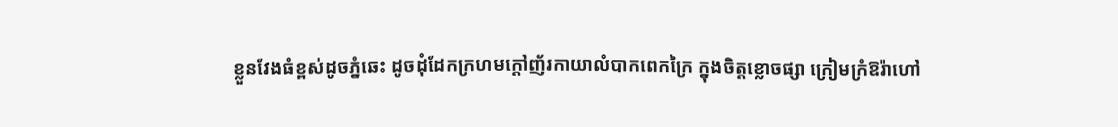ខ្លួនវែងធំខ្ពស់ដូចភ្នំឆេះ ដូចដុំដែកក្រហមក្ដៅញ័រកាយាលំបាកពេកក្រៃ ក្នុងចិត្ដខ្លោចផ្សា ក្រៀមក្រំឱរ៉ាហៅ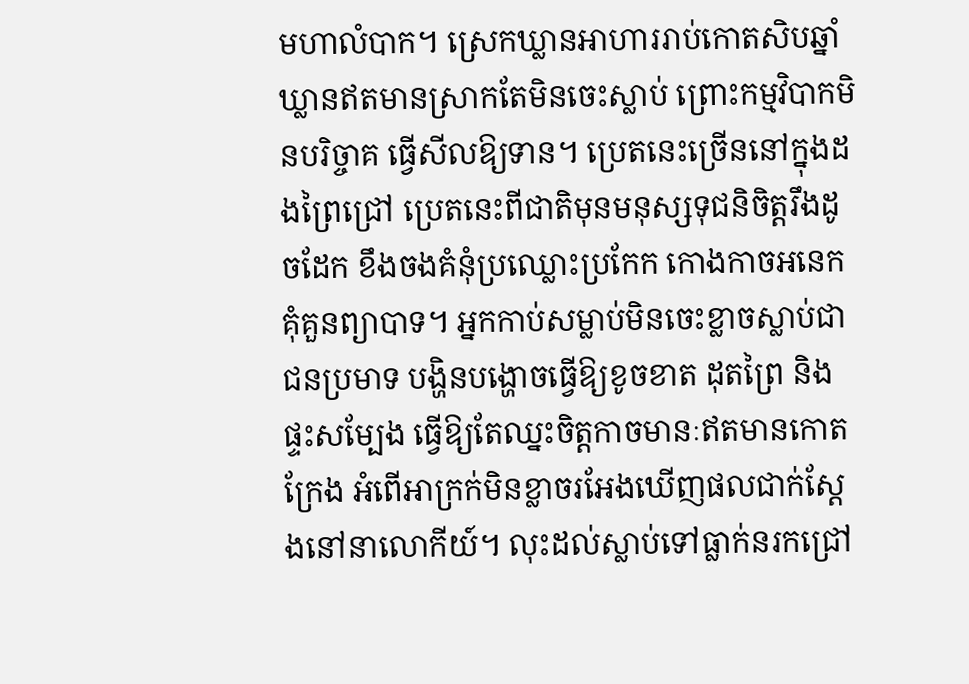មហាលំបាក។ ស្រេកឃ្លានអាហាររាប់កោតសិបឆ្នាំឃ្លានឥតមានស្រាកតែមិនចេះស្លាប់ ព្រោះកម្មវិបាកមិនបរិច្ចាគ ធ្វើសីលឱ្យទាន។ ប្រេតនេះច្រើននៅក្នុងដងព្រៃជ្រៅ ប្រេតនេះពីជាតិមុនមនុស្សទុជនិចិត្ដរឹងដូចដែក ខឹងចងគំនុំប្រឈ្លោះប្រកែក កោងកាចអនេកគុំគួនព្យាបាទ។ អ្នកកាប់សម្លាប់មិនចេះខ្លាចស្លាប់ជាជនប្រមាទ បង្ហិនបង្ហោចធ្វើឱ្យខូចខាត ដុតព្រៃ និងផ្ទះសម្បែង ធ្វើឱ្យតែឈ្នះចិត្ដកាចមានៈឥតមានកោតក្រែង អំពើអាក្រក់មិនខ្លាចរអែងឃើញផលជាក់ស្ដែងនៅនាលោកីយ៍។ លុះដល់ស្លាប់ទៅធ្លាក់នរកជ្រៅ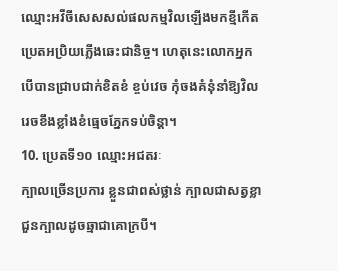ឈ្មោះអវីចីសេសសល់ផលកម្មវិលឡើងមកខ្មីកើតប្រេតអប្រិយភ្លើងឆេះជានិច្ច។ ហេតុនេះលោកអ្នកបើបានជ្រាបជាក់ខិតខំ ខ្ចប់វេច កុំចងគំនុំនាំឱ្យវិលរេចខឹងខ្លាំងខំធ្មេចភ្នែកទប់ចិន្ដា។
10. ប្រេតទី១០ ឈ្មោះអជតរៈ
ក្បាលច្រើនប្រការ ខ្លួនជាពស់ថ្លាន់ ក្បាលជាសត្វខ្លា ជួនក្បាលដូចឆ្មាជាគោក្របី។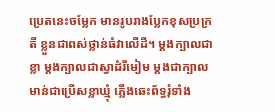ប្រេតនេះចម្លែក មានរូបរាងប្លែកខុសប្រក្រតី ខ្លួនជាពស់ថ្លាន់ធំវាលើដី។ ម្ដងក្បាលជាខ្លា ម្ដងក្បាលជាស្វាដំរីមៀម ម្ដងជាក្បាលមាន់ជាប្រើសខ្លាឃ្មុំ ភ្លើងឆេះព័ទ្ធរុំទាំង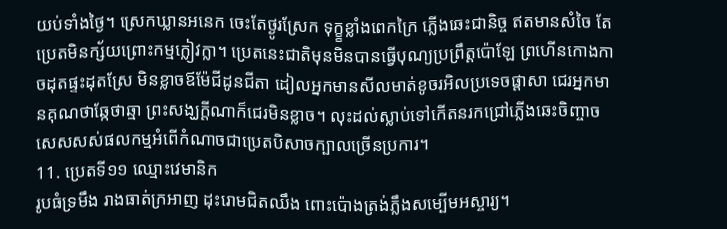យប់ទាំងថ្ងៃ។ ស្រេកឃ្លានអនេក ចេះតែថ្ងូរស្រែក ទុក្ខ្ខខ្លាំងពេកក្រៃ ភ្លើងឆេះជានិច្ច ឥតមានសំចៃ តែប្រេតមិនក្ស័យព្រោះកម្មក្លៀវក្លា។ ប្រេតនេះជាតិមុនមិនបានធ្វើបុណ្យប្រព្រឹត្ដប៉ោឡែ ព្រហើនកោងកាចដុតផ្ទះដុតស្រែ មិនខ្លាចឪម៉ែជីដូនជីតា ដៀលអ្នកមានសីលមាត់ខូចរអិលប្រទេចផ្ដាសា ជេរអ្នកមានគុណថាឆ្កែថាឆ្មា ព្រះសង្ឃក្ដីណាក៏ជេរមិនខ្លាច។ លុះដល់ស្លាប់ទៅកើតនរកជ្រៅភ្លើងឆេះចិញ្ចាច សេសសស់ផលកម្មអំពើកំណាចជាប្រេតបិសាចក្បាលច្រើនប្រការ។
11. ប្រេតទី១១ ឈ្មោះវេមានិក
រូបធំទ្រមឹង រាងធាត់ក្រអាញ ដុះរោមជិតឈឹង ពោះប៉ោងត្រង់ភឹ្លងសម្បើមអស្ចារ្យ។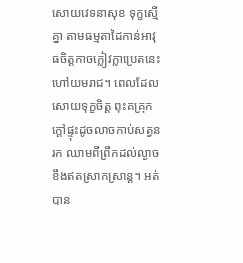សោយវេទនាសុខ ទុក្ខស្មើគ្នា តាមធម្មតាដៃកាន់អាវុធចិត្ដកាចក្លៀវក្លាប្រេតនេះហៅយមរាជ។ ពេលដែលសោយទុក្ខចិត្ដ ពុះគគ្រុកក្ដៅផ្ទុះដូចលាចកាប់សត្វនរក ឈាមពីព្រឹកដល់ល្ងាចខឹងឥតស្រាកស្រាន្ដ។ អត់បាន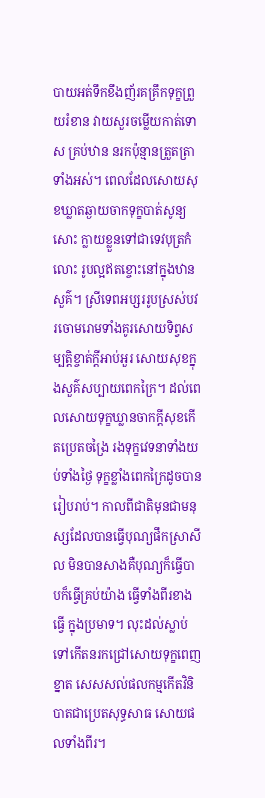បាយអត់ទឹកខឹងញ័រគគ្រឹកទុក្ខព្រួយរំខាន វាយសួរចម្លើយកាត់ទោស គ្រប់ឋាន នរកប៉ុន្មានត្រួតត្រាទាំងអស់។ ពេលដែលសោយសុខឃ្លាតឆ្ងាយចាកទុក្ខបាត់សូន្យសោះ ក្លាយខ្លួនទៅជាទេវបុត្រកំលោះ រូបល្អឥតខ្ចោះនៅក្នុងឋានសួគ៌។ ស្រីទេពអប្សររូបស្រស់បវរចោមរោមទាំងគូរសោយទិព្វសម្បត្ដិខ្ចាត់ក្ដីអាប់អួរ សោយសុខក្នុងសួគ៌សប្បាយពេកក្រៃ។ ដល់ពេលសោយទុក្ខឃ្លានចាកក្ដីសុខកើតប្រេតចង្រៃ រងទុក្ខវេទនាទាំងយប់ទាំងថ្ងៃ ទុក្ខខ្លាំងពេកក្រៃដូចបានរៀបរាប់។ កាលពីជាតិមុនជាមនុស្សដែលបានធ្វើបុណ្យផឹកស្រាសីល មិនបានសាងគឺបុណ្យក៏ធ្វើបាបក៏ធ្វើគ្រប់យ៉ាង ធ្វើទាំងពីរខាងធ្វើ ក្នុងប្រមាទ។ លុះដល់ស្លាប់ទៅកើតនរកជ្រៅសោយទុក្ខពេញខ្នាត សេសសល់ផលកម្មកើតវិនិបាតជាប្រេតសុទ្ធសាធ សោយផលទាំងពីរ។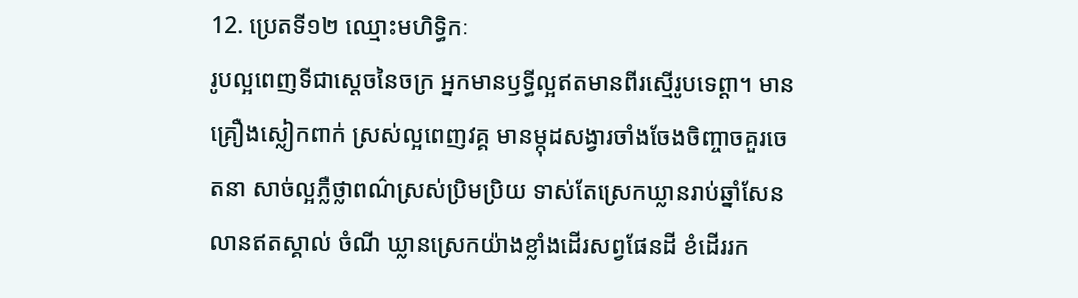12. ប្រេតទី១២ ឈ្មោះមហិទ្ធិកៈ
រូបល្អពេញទីជាស្ដេចនៃចក្រ អ្នកមានឫទ្ធីល្អឥតមានពីរស្មើរូបទេព្ដា។ មានគ្រឿងស្លៀកពាក់ ស្រស់ល្អពេញវគ្គ មានម្កុដសង្វារចាំងចែងចិញ្ចាចគួរចេតនា សាច់ល្អភ្លឺថ្លាពណ៌ស្រស់ប្រិមប្រិយ ទាស់តែស្រេកឃ្លានរាប់ឆ្នាំសែនលានឥតស្គាល់ ចំណី ឃ្លានស្រេកយ៉ាងខ្លាំងដើរសព្វផែនដី ខំដើររក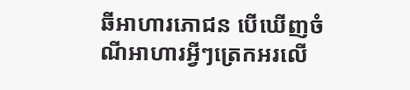ឆីអាហារភោជន បើឃើញចំណីអាហារអ្វីៗត្រេកអរលើ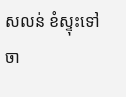សលន់ ខំស្ទុះទៅចា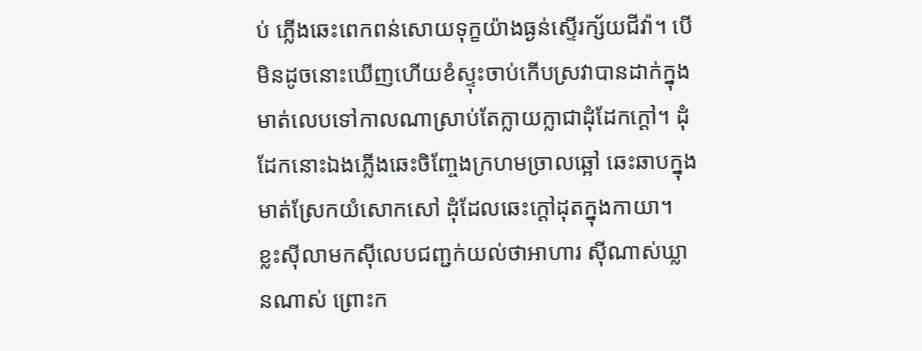ប់ ភ្លើងឆេះពេកពន់សោយទុក្ខយ៉ាងធ្ងន់ស្ទើរក្ស័យជីវ៉ា។ បើមិនដូចនោះឃើញហើយខំស្ទុះចាប់កើបស្រវាបានដាក់ក្នុងមាត់លេបទៅកាលណាស្រាប់តែក្លាយក្លាជាដុំដែកក្ដៅ។ ដុំដែកនោះឯងភ្លើងឆេះចិញ្ចែងក្រហមច្រាលឆ្អៅ ឆេះឆាបក្នុងមាត់ស្រែកយំសោកសៅ ដុំដែលឆេះក្ដៅដុតក្នុងកាយា។ ខ្លះស៊ីលាមកស៊ីលេបជញ្ជក់យល់ថាអាហារ ស៊ីណាស់ឃ្លានណាស់ ព្រោះក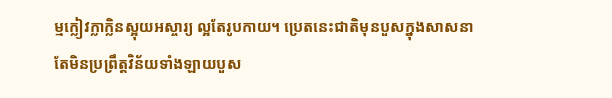ម្មក្លៀវក្លាក្លិនស្អុយអស្ចារ្យ ល្អតែរូបកាយ។ ប្រេតនេះជាតិមុនបួសក្នុងសាសនា តែមិនប្រព្រឹត្ដវិន័យទាំងឡាយបួស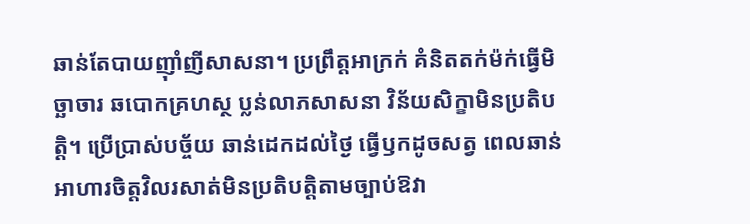ឆាន់តែបាយញ៉ាំញីសាសនា។ ប្រព្រឹត្ដអាក្រក់ គំនិតតក់ម៉ក់ធ្វើមិច្ឆាចារ ឆបោកគ្រហស្ថ ប្លន់លាភសាសនា វិន័យសិក្ខាមិនប្រតិបត្ដិ។ ប្រើប្រាស់បច្ច័យ ឆាន់ដេកដល់ថ្ងៃ ធ្វើឫកដូចសត្វ ពេលឆាន់អាហារចិត្ដវិលរសាត់មិនប្រតិបត្ដិតាមច្បាប់ឱវា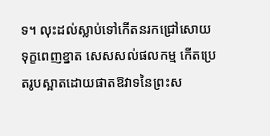ទ។ លុះដល់ស្លាប់ទៅកើតនរកជ្រៅសោយទុក្ខពេញខ្នាត សេសសល់ផលកម្ម កើតប្រេតរូបស្អាតដោយផាតឱវាទនៃព្រះស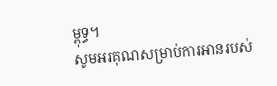ម្ពុទ្ធ។
សូមអរគុណសម្រាប់ការអានរបស់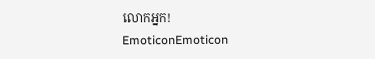លោកអ្នក!
EmoticonEmoticon